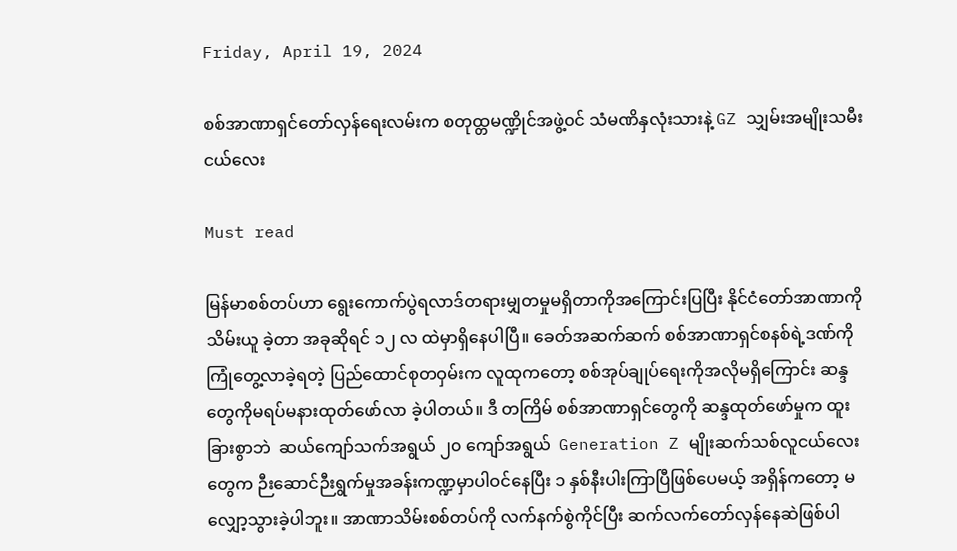Friday, April 19, 2024

စစ်အာဏာရှင်တော်လှန်ရေးလမ်းက စတုထ္တမဏ္ဍိုင်အဖွဲ့၀င် သံမဏိနှလုံးသားနဲ့ GZ သျှမ်းအမျိုးသမီးငယ်လေး

Must read

မြန်မာစစ်တပ်ဟာ ရွေးကောက်ပွဲရလာဒ်တရားမျှတမှုမရှိတာကိုအကြောင်းပြပြီး နိုင်ငံတော်အာဏာကို သိမ်းယူ ခဲ့တာ အခုဆိုရင် ၁၂ လ ထဲမှာရှိနေပါပြီ။ ခေတ်အဆက်ဆက် စစ်အာဏာရှင်စနစ်ရဲ့ဒဏ်ကို ကြုံတွေ့လာခဲ့ရတဲ့ ပြည်ထောင်စုတဝှမ်းက လူထုကတော့ စစ်အုပ်ချုပ်ရေးကိုအလိုမရှိကြောင်း ဆန္ဒတွေကိုမရပ်မနားထုတ်ဖော်လာ ခဲ့ပါတယ်။ ဒီ တကြိမ် စစ်အာဏာရှင်တွေကို ဆန္ဒထုတ်ဖော်မှုက ထူးခြားစွာဘဲ  ဆယ်ကျော်သက်အရွယ် ၂၀ ကျော်အရွယ်  Generation Z မျိုးဆက်သစ်လူငယ်လေးတွေက ဉီးဆောင်ဉီးရွက်မှုအခန်းကဏ္ဍမှာပါဝင်နေပြီး ၁ နှစ်နီးပါးကြာပြီဖြစ်ပေမယ့် အရှိန်ကတော့ မလျှော့သွားခဲ့ပါဘူး။ အာဏာသိမ်းစစ်တပ်ကို လက်နက်စွဲကိုင်ပြီး ဆက်လက်တော်လှန်နေဆဲဖြစ်ပါ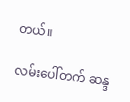တယ်။

လမ်းပေါ်တက် ဆန္ဒ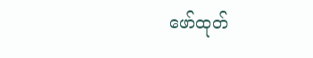ဖော်ထုတ်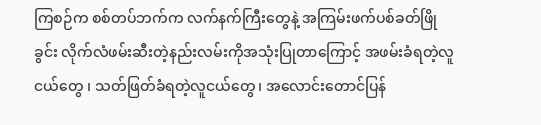ကြစဉ်က စစ်တပ်ဘက်က လက်နက်ကြီးတွေနဲ့ အကြမ်းဖက်ပစ်ခတ်ဖြိုခွင်း လိုက်လံဖမ်းဆီးတဲ့နည်းလမ်းကိုအသုံးပြုတာကြောင့် အဖမ်းခံရတဲ့လူငယ်တွေ ၊ သတ်ဖြတ်ခံရတဲ့လူငယ်တွေ၊ အလောင်းတောင်ပြန်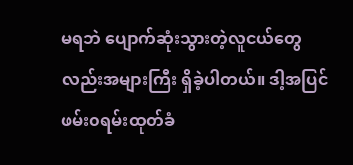မရဘဲ ပျောက်ဆုံးသွားတဲ့လူငယ်တွေလည်းအများကြီး ရှိခဲ့ပါတယ်။ ဒါ့အပြင် ဖမ်း၀ရမ်းထုတ်ခံ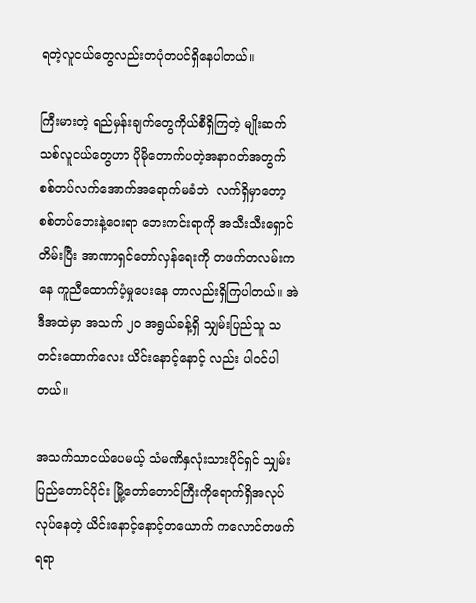ရတဲ့လူငယ်တွေလည်းတပုံတပင်ရှိနေပါတယ်။

ကြီးမားတဲ့ ရည်မှန်းချက်တွေကိုယ်စီရှိကြတဲ့ မျိုးဆက်သစ်လူငယ်တွေဟာ ပိုမိုတောက်ပတဲ့အနာဂတ်အတွက် စစ်တပ်လက်အောက်အရောက်မခံဘဲ  လက်ရှိမှာတော့   စစ်တပ်ဘေးနဲ့ဝေးရာ ဘေးကင်းရာကို အသီးသီးရှောင်တိမ်းပြီး အာဏာရှင်တော်လှန်ရေးကို တဖက်တလမ်းကနေ ကူညီထောက်ပံ့မှုပေးနေ တာလည်းရှိကြပါတယ်။ အဲဒီအထဲမှာ အသက် ၂၀ အရွယ်ခန့်ရှိ သျှမ်းပြည်သူ သတင်းထောက်လေး ယိင်းနောင့်နောင့် လည်း ပါ၀င်ပါတယ်။

အသက်သာငယ်ပေမယ့် သံမဏိနှလုံးသားပိုင်ရှင် သျှမ်းပြည်တောင်ပိုင်း မြို့တော်တောင်ကြီးကိုရောက်ရှိအလုပ်လုပ်နေတဲ့ ယိင်းနောင့်နောင့်တယောက် ကလောင်တဖက် ရရာ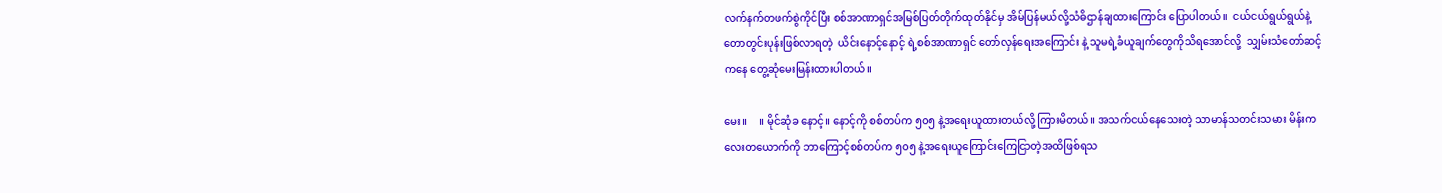လက်နက်တဖက်စွဲကိုင်ပြီး စစ်အာဏာရှင်အမြစ်ပြတ်တိုက်ထုတ်နိုင်မှ အိမ်ပြန်မယ်လို့သံဓိဌာန်ချထားကြောင်း ပြောပါတယ်။  ငယ်ငယ်ရွယ်ရွယ်နဲ့ တောတွင်းပုန်းဖြစ်လာရတဲ့  ယိင်းနောင့်နောင့် ရဲ့စစ်အာဏာရှင် တော်လှန်ရေးအကြောင်း နဲ့ သူမရဲ့ခံယူချက်တွေကိုသိရအောင်လို့  သျှမ်းသံတော်ဆင့်ကနေ တွေ့ဆုံမေးမြန်းထားပါတယ်။

မေး။     ။ မိုင်ဆုံခ နောင့်။ နောင့်ကို စစ်တပ်က ၅၀၅ နဲ့အရေးယူထားတယ်လို့ ကြားမိတယ်။ အသက်ငယ်နေသေးတဲ့ သာမာန်သတင်းသမား မိန်းကလေးတယောက်ကို ဘာကြောင့်စစ်တပ်က ၅၀၅ နဲ့အရေးယူကြောင်းကြေငြာတဲ့အထိဖြစ်ရသ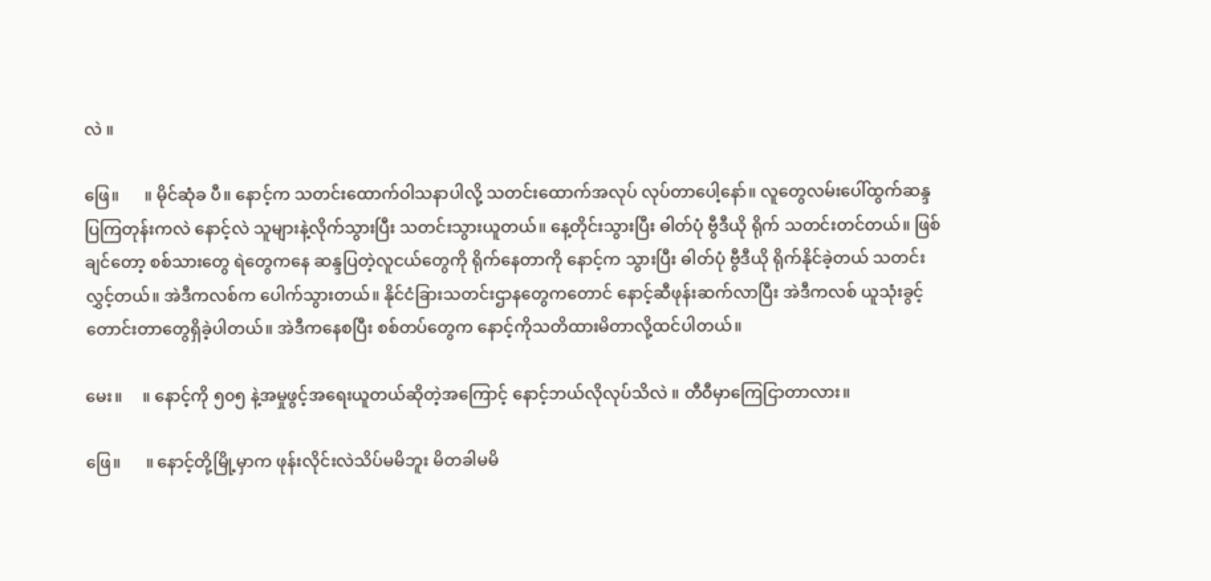လဲ ။

ဖြေ။      ။ မိုင်ဆုံခ ပီ။ နောင့်က သတင်းထောက်ဝါသနာပါလို့ သတင်းထောက်အလုပ် လုပ်တာပေါ့နော်။ လူတွေလမ်းပေါ်ထွက်ဆန္ဒပြကြတုန်းကလဲ နောင့်လဲ သူများနဲ့လိုက်သွားပြီး သတင်းသွားယူတယ်။ နေ့တိုင်းသွားပြီး ဓါတ်ပုံ ဗွီဒီယို ရိုက် သတင်းတင်တယ်။ ဖြစ်ချင်တော့ စစ်သားတွေ ရဲတွေကနေ ဆန္ဒပြတဲ့လူငယ်တွေကို ရိုက်နေတာကို နောင့်က သွားပြီး ဓါတ်ပုံ ဗွီဒီယို ရိုက်နိုင်ခဲ့တယ် သတင်းလွှင့်တယ်။ အဲဒီကလစ်က ပေါက်သွားတယ်။ နိုင်ငံခြားသတင်းဌာနတွေကတောင် နောင့်ဆီဖုန်းဆက်လာပြီး အဲဒီကလစ် ယူသုံးခွင့်တောင်းတာတွေရှိခဲ့ပါတယ်။ အဲဒီကနေစပြီး စစ်တပ်တွေက နောင့်ကိုသတိထားမိတာလို့ထင်ပါတယ်။

မေး။     ။ နောင့်ကို ၅၀၅ နဲ့အမှုဖွင့်အရေးယူတယ်ဆိုတဲ့အကြောင့် နောင့်ဘယ်လိုလုပ်သိလဲ ။ တီဝီမှာကြေငြာတာလား။

ဖြေ။      ။ နောင့်တို့မြို့မှာက ဖုန်းလိုင်းလဲသိပ်မမိဘူး မိတခါမမိ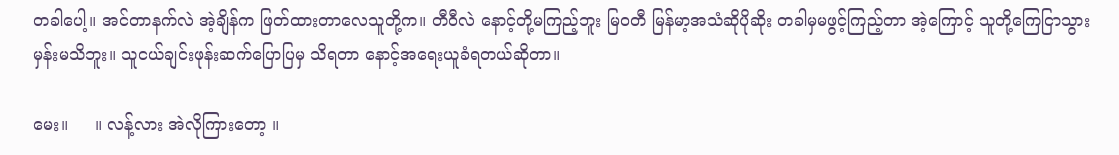တခါပေါ့။ အင်တာနက်လဲ အဲ့ချိန်က ဖြတ်ထားတာလေသူတို့က။ တီဝီလဲ နောင့်တို့မကြည့်ဘူး မြ၀တီ မြန်မာ့အသံဆိုပိုဆိုး တခါမှမဖွင့်ကြည့်တာ အဲ့ကြောင့် သူတို့ကြေငြာသွားမှန်းမသိဘူး။ သူငယ်ချင်းဖုန်းဆက်ပြောပြမှ သိရတာ နောင့်အရေးယူခံရတယ်ဆိုတာ။

မေး။     ။ လန့်လား အဲလိုကြားတော့ ။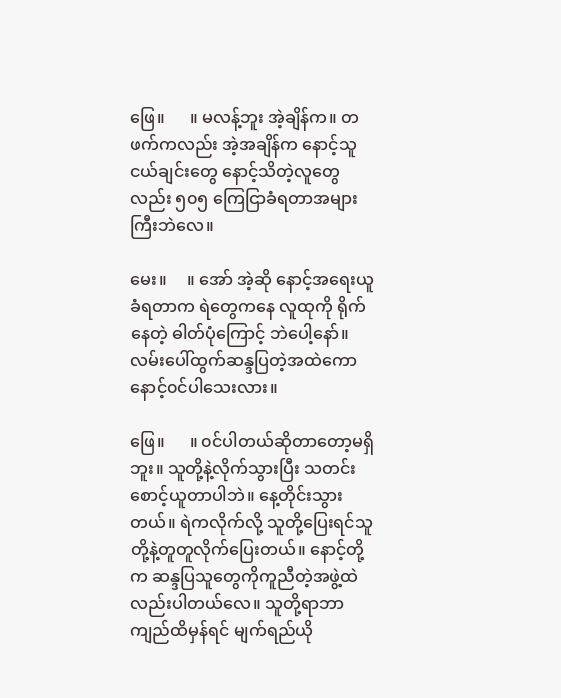ဖြေ။      ။ မလန့်ဘူး အဲ့ချိန်က။ တဖက်ကလည်း အဲ့အချိန်က နောင့်သူငယ်ချင်းတွေ နောင့်သိတဲ့လူတွေလည်း ၅၀၅ ကြေငြာခံရတာအများကြီးဘဲလေ။

မေး။     ။ အော် အဲ့ဆို နောင့်အရေးယူခံရတာက ရဲတွေကနေ လူထုကို ရိုက်နေတဲ့ ဓါတ်ပုံကြောင့် ဘဲပေါ့နော်။ လမ်းပေါ်ထွက်ဆန္ဒပြတဲ့အထဲကော နောင့်၀င်ပါသေးလား။

ဖြေ။      ။ ၀င်ပါတယ်ဆိုတာတော့မရှိဘူး။ သူတို့နဲ့လိုက်သွားပြီး သတင်းစောင့်ယူတာပါဘဲ။ နေ့တိုင်းသွားတယ်။ ရဲကလိုက်လို့ သူတို့ပြေးရင်သူတို့နဲ့တူတူလိုက်ပြေးတယ်။ နောင့်တို့က ဆန္ဒပြသူတွေကိုကူညီတဲ့အဖွဲ့ထဲလည်းပါတယ်လေ။ သူတို့ရာဘာကျည်ထိမှန်ရင် မျက်ရည်ယို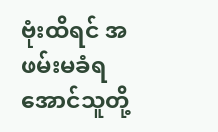ဗုံးထိရင် အဖမ်းမခံရအောင်သူတို့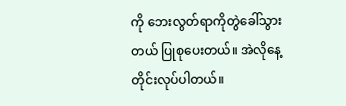ကို ဘေးလွတ်ရာကိုတွဲခေါ်သွားတယ် ပြုစုပေးတယ်။ အဲလိုနေ့တိုင်းလုပ်ပါတယ်။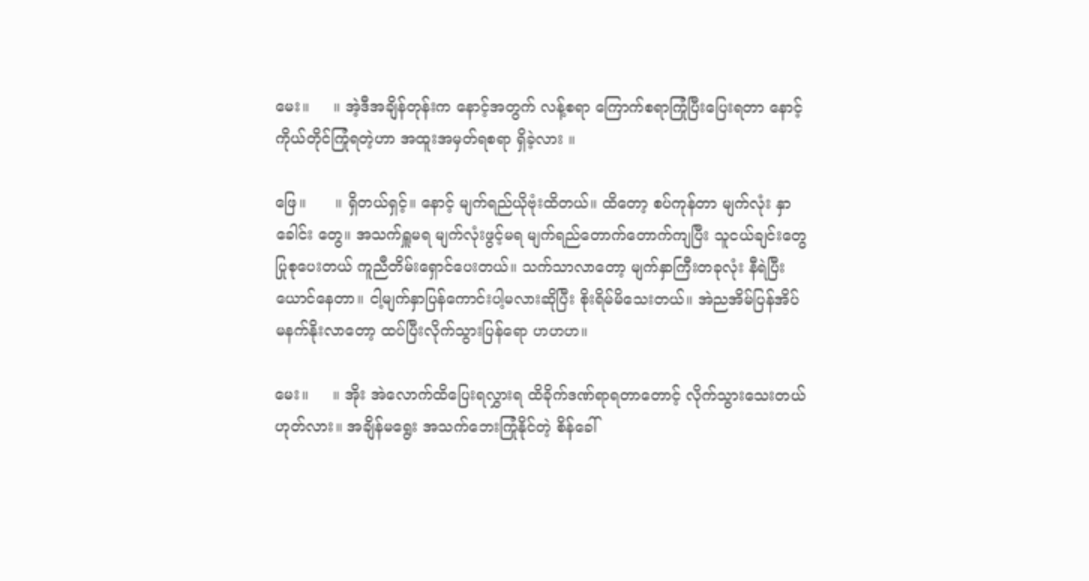မေး။     ။ အဲ့ဒီအချိန်တုန်းက နောင့်အတွက် လန့်စရာ ကြောက်စရာကြုံပြီးပြေးရတာ နောင့်ကိုယ်တိုင်ကြုံရတဲ့ဟာ အထူးအမှတ်ရစရာ ရှိခဲ့လား ။

ဖြေ။      ။ ရှိတယ်ရှင့်။ နောင့် မျက်ရည်ယိုဗုံးထိတယ်။ ထိတော့ စပ်ကုန်တာ မျက်လုံး နှာခေါင်း တွေ။ အသက်ရှူမရ မျက်လုံးဖွင့်မရ မျက်ရည်တောက်တောက်ကျပြီး သူငယ်ချင်းတွေပြုစုပေးတယ် ကူညီတိမ်းရှောင်ပေးတယ်။ သက်သာလာတော့ မျက်နှာကြီးတခုလုံး နီရဲပြီးယောင်နေတာ။ ငါ့မျက်နှာပြန်ကောင်းပါ့မလားဆိုပြီး စိုးရိမ်မိသေးတယ်။ အဲညအိမ်ပြန်အိပ် မနက်နိုးလာတော့ ထပ်ပြီးလိုက်သွားပြန်ရော ဟဟဟ။

မေး။     ။ အိုး အဲလောက်ထိပြေးရလွှားရ ထိခိုက်ဒဏ်ရာရတာတောင့် လိုက်သွားသေးတယ်ဟုတ်လား။ အချိန်မရွေး အသက်ဘေးကြုံနိုင်တဲ့ စိန်ခေါ်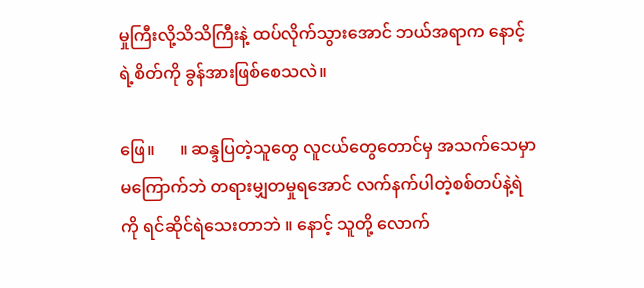မှုကြီးလို့သိသိကြီးနဲ့ ထပ်လိုက်သွားအောင် ဘယ်အရာက နောင့်ရဲ့စိတ်ကို ခွန်အားဖြစ်စေသလဲ။

ဖြေ။      ။ ဆန္ဒပြတဲ့သူတွေ လူငယ်တွေတောင်မှ အသက်သေမှာမကြောက်ဘဲ တရားမျှတမှုရအောင် လက်နက်ပါတဲ့စစ်တပ်နဲ့ရဲကို ရင်ဆိုင်ရဲသေးတာဘဲ ။ နောင့် သူတို့ လောက်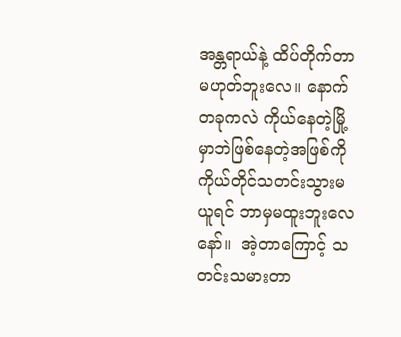အန္တရာယ်နဲ့ ထိပ်တိုက်တာမဟုတ်ဘူးလေ။ နောက်တခုကလဲ ကိုယ်နေတဲ့မြို့မှာဘဲဖြစ်နေတဲ့အဖြစ်ကို ကိုယ်တိုင်သတင်းသွားမယူရင် ဘာမှမထူးဘူးလေနော်။  အဲ့တာကြောင့် သတင်းသမားတာ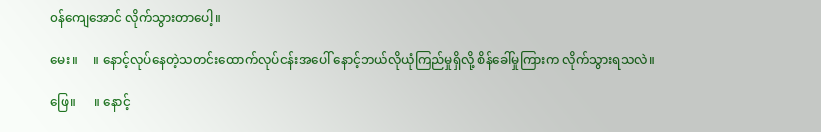၀န်ကျေအောင် လိုက်သွားတာပေါ့။

မေး။     ။ နောင့်လုပ်နေတဲ့သတင်းထောက်လုပ်ငန်းအပေါ် နောင့်ဘယ်လိုယုံကြည်မှုရှိလို့ စိန်ခေါ်မှုကြားက လိုက်သွားရသလဲ။

ဖြေ။      ။ နောင့်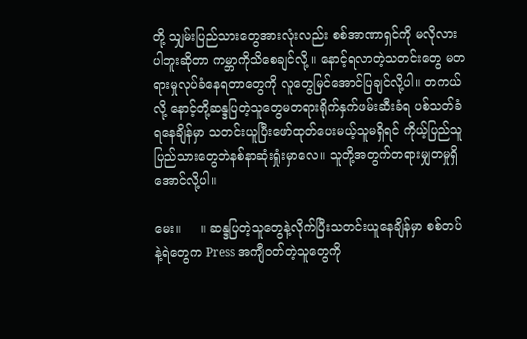တို့ သျှမ်းပြည်သားတွေအားလုံးလည်း စစ်အာဏာရှင်ကို မလိုလားပါဘူးဆိုတာ ကမ္ဘာကိုသိစေချင်လို့ ။ နောင့်ရလာတဲ့သတင်းတွေ မတရားမှုလုပ်ခံနေရတာတွေကို လူတွေမြင်အောင်ပြချင်လို့ပါ။ တကယ်လို့ နောင့်တို့ဆန္ဒပြတဲ့သူတွေမတရားရိုက်နှက်ဖမ်းဆီးခံရ ပစ်သတ်ခံရနေချိန်မှာ သတင်းယူပြီးဖော်ထုတ်ပေးမယ့်သူမရှိရင် ကိုယ့်ပြည်သူပြည်သားတွေဘဲနစ်နာဆုံးရှုံးမှာလေ။ သူတို့အတွက်တရားမျှတမှုရှိအောင်လို့ပါ။

မေး။     ။ ဆန္ဒပြတဲ့သူတွေနဲ့လိုက်ပြီးသတင်းယူနေချိန်မှာ စစ်တပ်နဲ့ရဲတွေက Press အကျီ၀တ်တဲ့သူတွေကို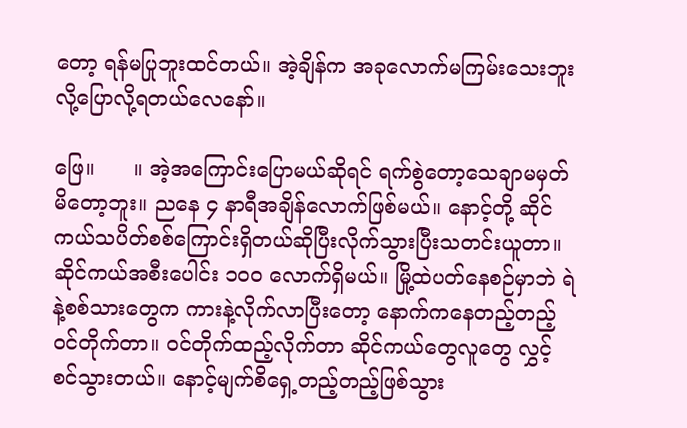တော့ ရန်မပြုဘူးထင်တယ်။ အဲ့ချိန်က အခုလောက်မကြမ်းသေးဘူးလို့ပြောလို့ရတယ်လေနော်။

ဖြေ။      ။ အဲ့အကြောင်းပြောမယ်ဆိုရင် ရက်စွဲတော့သေချာမမှတ်မိတော့ဘူး။ ညနေ ၄ နာရီအချိန်လောက်ဖြစ်မယ်။ နောင့်တို့ ဆိုင်ကယ်သပိတ်စစ်ကြောင်းရှိတယ်ဆိုပြီးလိုက်သွားပြီးသတင်းယူတာ။ ဆိုင်ကယ်အစီးပေါင်း ၁၀၀ လောက်ရှိမယ်။ မြို့ထဲပတ်နေစဉ်မှာဘဲ ရဲနဲ့စစ်သားတွေက ကားနဲ့လိုက်လာပြီးတော့ နောက်ကနေတည့်တည့်၀င်တိုက်တာ။ ၀င်တိုက်ထည့်လိုက်တာ ဆိုင်ကယ်တွေလူတွေ လွှင့်စင်သွားတယ်။ နောင့်မျက်စိရှေ့တည့်တည့်ဖြစ်သွား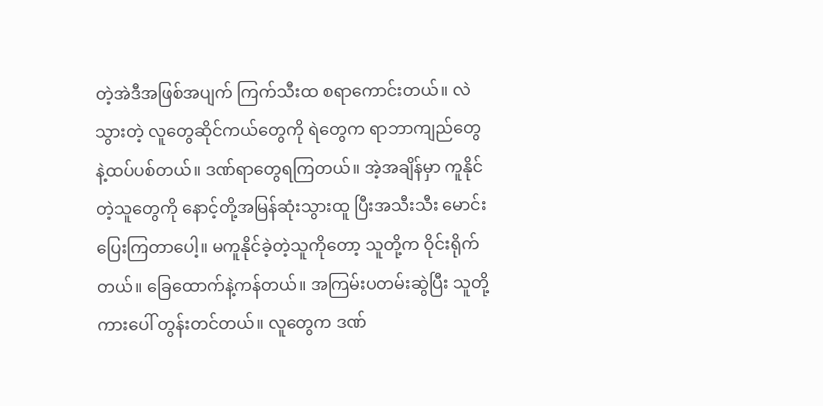တဲ့အဲဒီအဖြစ်အပျက် ကြက်သီးထ စရာကောင်းတယ်။ လဲသွားတဲ့ လူတွေဆိုင်ကယ်တွေကို ရဲတွေက ရာဘာကျည်တွေနဲ့ထပ်ပစ်တယ်။ ဒဏ်ရာတွေရကြတယ်။ အဲ့အချိန်မှာ ကူနိုင်တဲ့သူတွေကို နောင့်တို့အမြန်ဆုံးသွားထူ ပြီးအသီးသီး မောင်းပြေးကြတာပေါ့။ မကူနိုင်ခဲ့တဲ့သူကိုတော့ သူတို့က ဝိုင်းရိုက်တယ်။ ခြေထောက်နဲ့ကန်တယ်။ အကြမ်းပတမ်းဆွဲပြီး သူတို့ကားပေါ် တွန်းတင်တယ်။ လူတွေက ဒဏ်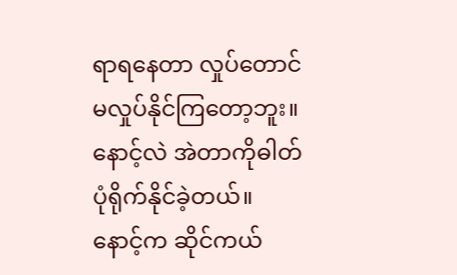ရာရနေတာ လှုပ်တောင်မလှုပ်နိုင်ကြတော့ဘူး။  နောင့်လဲ အဲတာကိုဓါတ်ပုံရိုက်နိုင်ခဲ့တယ်။ နောင့်က ဆိုင်ကယ်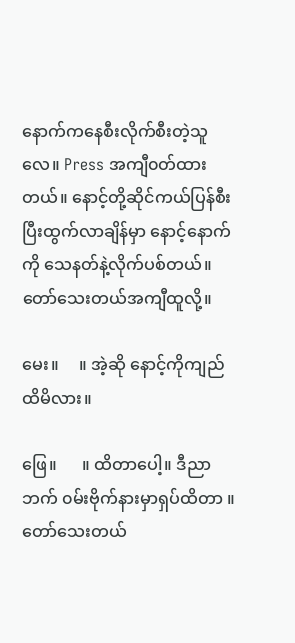နောက်ကနေစီးလိုက်စီးတဲ့သူလေ။ Press အကျီ၀တ်ထားတယ်။ နောင့်တို့ဆိုင်ကယ်ပြန်စီးပြီးထွက်လာချိန်မှာ နောင့်နောက်ကို သေနတ်နဲ့လိုက်ပစ်တယ်။ တော်သေးတယ်အကျီထူလို့။

မေး။     ။ အဲ့ဆို နောင့်ကိုကျည်ထိမိလား။

ဖြေ။      ။ ထိတာပေါ့။ ဒီညာဘက် ၀မ်းဗိုက်နားမှာရှပ်ထိတာ ။ တော်သေးတယ်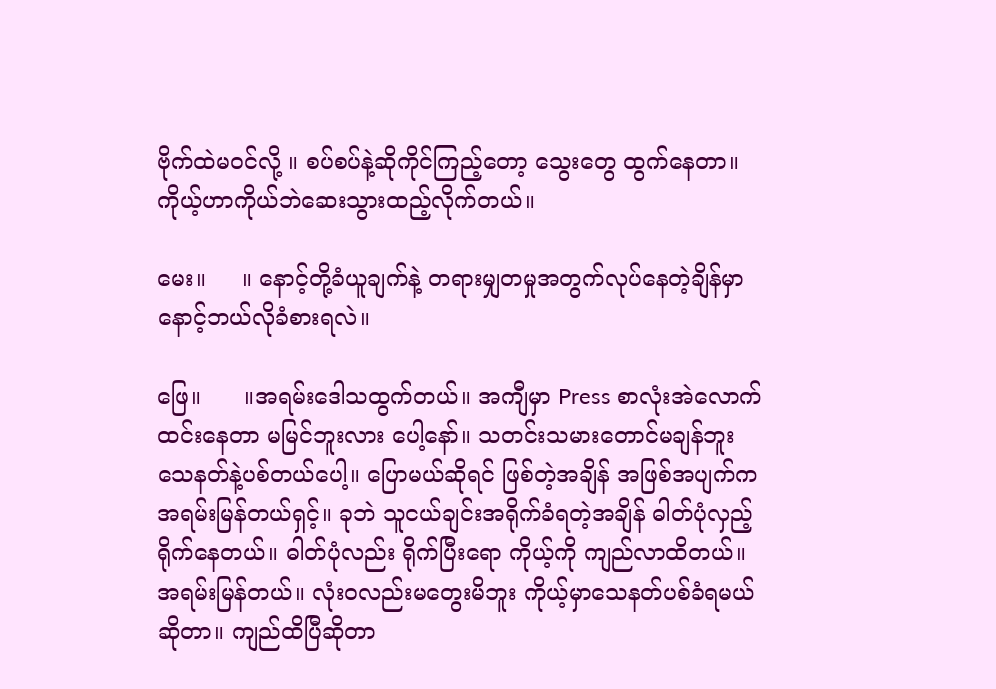ဗိုက်ထဲမ၀င်လို့ ။ စပ်စပ်နဲ့ဆိုကိုင်ကြည့်တော့ သွေးတွေ ထွက်နေတာ။ ကိုယ့်ဟာကိုယ်ဘဲဆေးသွားထည့်လိုက်တယ်။

မေး။     ။ နောင့်တို့ခံယူချက်နဲ့ တရားမျှတမှုအတွက်လုပ်နေတဲ့ချိန်မှာ နောင့်ဘယ်လိုခံစားရလဲ။

ဖြေ။      ။အရမ်းဒေါသထွက်တယ်။ အကျီမှာ Press စာလုံးအဲလောက်ထင်းနေတာ မမြင်ဘူးလား ပေါ့နော်။ သတင်းသမားတောင်မချန်ဘူး သေနတ်နဲ့ပစ်တယ်ပေါ့။ ပြောမယ်ဆိုရင် ဖြစ်တဲ့အချိန် အဖြစ်အပျက်က အရမ်းမြန်တယ်ရှင့်။ ခုဘဲ သူငယ်ချင်းအရိုက်ခံရတဲ့အချိန် ဓါတ်ပုံလှည့်ရိုက်နေတယ်။ ဓါတ်ပုံလည်း ရိုက်ပြီးရော ကိုယ့်ကို ကျည်လာထိတယ်။ အရမ်းမြန်တယ်။ လုံး၀လည်းမတွေးမိဘူး ကိုယ့်မှာသေနတ်ပစ်ခံရမယ်ဆိုတာ။ ကျည်ထိပြီဆိုတာ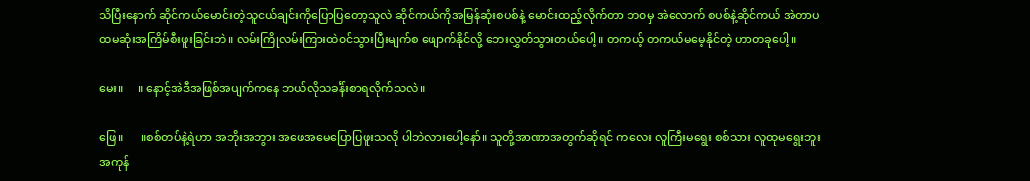သိပြီးနောက် ဆိုင်ကယ်မောင်းတဲ့သူငယ်ချင်းကိုပြောပြတော့သူလဲ ဆိုင်ကယ်ကိုအမြန်ဆုံးစပစ်နဲ့ မောင်းထည့်လိုက်တာ ဘ၀မှ အဲလောက် စပစ်နဲ့ဆိုင်ကယ် အဲတာပထမဆုံးအကြိမ်စီးဖူးခြင်းဘဲ။ လမ်းကြိုလမ်းကြားထဲ၀င်သွားပြီးမျက်စ ဖျောက်နိုင်လို့ ဘေးလွှတ်သွားတယ်ပေါ့။ တကယ့် တကယ်မမေ့နိုင်တဲ့ ဟာတခုပေါ့။

မေး။     ။ နောင့်အဲဒီအဖြစ်အပျက်ကနေ ဘယ်လိုသခင်္န်းစာရလိုက်သလဲ။

ဖြေ။      ။စစ်တပ်နဲ့ရဲဟာ အဘိုးအဘွား အဖေအမေပြောပြဖူးသလို ပါဘဲလားပေါ့နော်။ သူတို့အာဏာအတွက်ဆိုရင် ကလေး လူကြီးမရွေး စစ်သား လူထုမရွေးဘူး အကုန်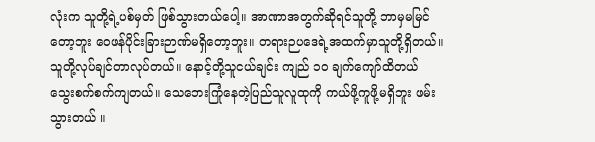လုံးက သူတို့ရဲ့ပစ်မှတ် ဖြစ်သွားတယ်ပေါ့။ အာဏာအတွက်ဆိုရင်သူတို့ ဘာမှမမြင်တော့ဘူး ဝေဖန်ပိုင်းခြားဉာဏ်မရှိတော့ဘူး။ တရားဉပဒေရဲ့အထက်မှာသူတို့ရှိတယ်။သူတို့လုပ်ချင်တာလုပ်တယ်။ နောင့်တို့သူငယ်ချင်း ကျည် ၁၀ ချက်ကျော်ထိတယ် သွေးစက်စက်ကျတယ်။ သေဘေးကြုံနေတဲ့ပြည်သူလူထုကို ကယ်ဖို့ကူဖို့မရှိဘူး ဖမ်းသွားတယ် ။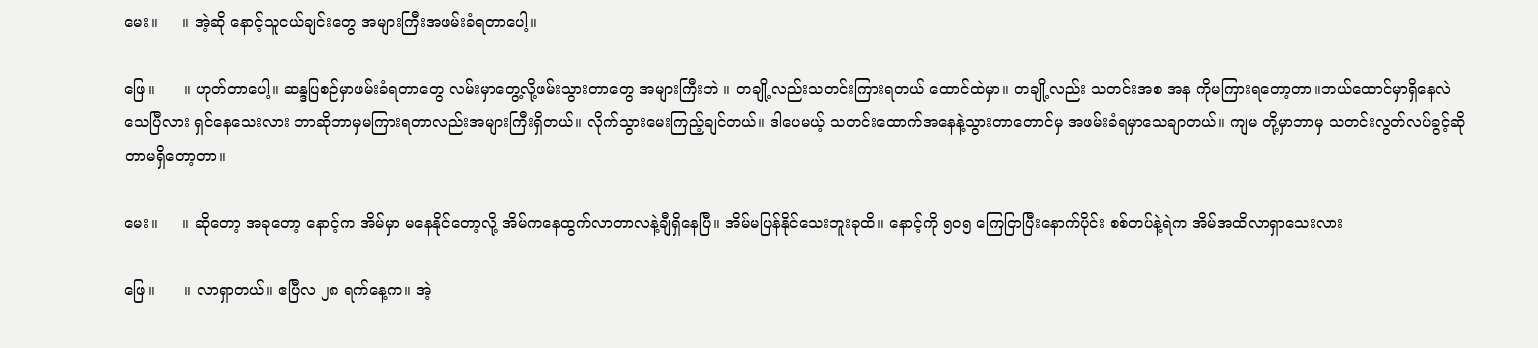မေး။     ။ အဲ့ဆို နောင့်သူငယ်ချင်းတွေ အများကြီးအဖမ်းခံရတာပေါ့။

ဖြေ။      ။ ဟုတ်တာပေါ့။ ဆန္ဒပြစဉ်မှာဖမ်းခံရတာတွေ လမ်းမှာတွေ့လို့ဖမ်းသွားတာတွေ အများကြီးဘဲ ။ တချို့လည်းသတင်းကြားရတယ် ထောင်ထဲမှာ။ တချို့လည်း သတင်းအစ အန ကိုမကြားရတော့တာ။ဘယ်ထောင်မှာရှိနေလဲ သေပြီလား ရှင်နေသေးလား ဘာဆိုဘာမှမကြားရတာလည်းအများကြီးရှိတယ်။ လိုက်သွားမေးကြည့်ချင်တယ်။ ဒါပေမယ့် သတင်းထောက်အနေနဲ့သွားတာတောင်မှ အဖမ်းခံရမှာသေချာတယ်။ ကျမ တို့မှာဘာမှ သတင်းလွတ်လပ်ခွင့်ဆိုတာမရှိတော့တာ။

မေး။     ။ ဆိုတော့ အခုတော့ နောင့်က အိမ်မှာ မနေနိုင်တော့လို့ အိမ်ကနေထွက်လာတာလနဲ့ချီရှိနေပြီ။ အိမ်မပြန်နိုင်သေးဘူးခုထိ။ နောင့်ကို ၅၀၅ ကြေငြာပြီးနောက်ပိုင်း စစ်တပ်နဲ့ရဲက အိမ်အထိလာရှာသေးလား

ဖြေ။      ။ လာရှာတယ်။ ဧပြီလ ၂၈ ရက်နေ့က။ အဲ့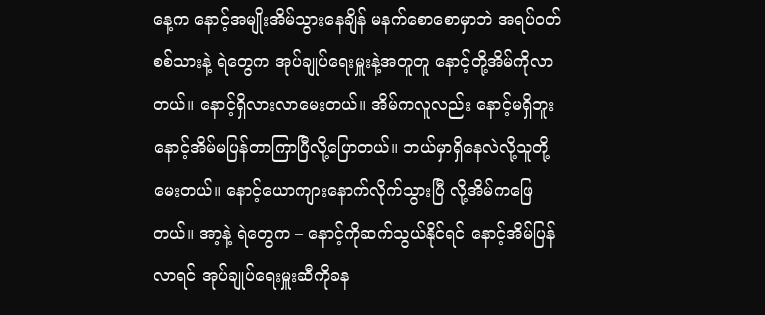နေ့က နောင့်အမျိုးအိမ်သွားနေချိန် မနက်စောစောမှာဘဲ အရပ်၀တ်စစ်သားနဲ့ ရဲတွေက အုပ်ချုပ်ရေးမှူးနဲ့အတူတူ နောင့်တို့အိမ်ကိုလာတယ်။ နောင့်ရှိလားလာမေးတယ်။ အိမ်ကလူလည်း နောင့်မရှိဘူး နောင့်အိမ်မပြန်တာကြာပြီလို့ပြောတယ်။ ဘယ်မှာရှိနေလဲလို့သူတို့မေးတယ်။ နောင့်ယောကျားနောက်လိုက်သွားပြီ လို့အိမ်ကဖြေတယ်။ အာ့နဲ့ ရဲတွေက – နောင့်ကိုဆက်သွယ်နိုင်ရင် နောင့်အိမ်ပြန်လာရင် အုပ်ချုပ်ရေးမှူးဆီကိုခန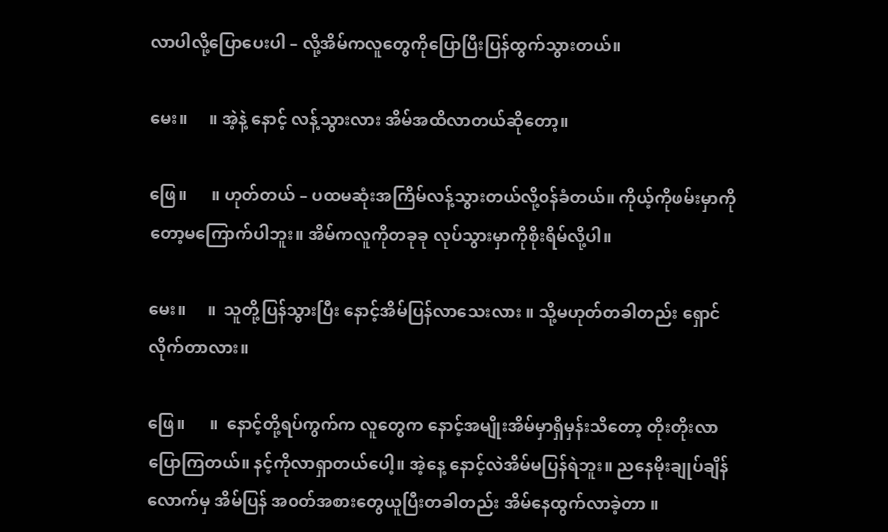လာပါလို့ပြောပေးပါ – လို့အိမ်ကလူတွေကိုပြောပြီးပြန်ထွက်သွားတယ်။

မေး။     ။ အဲ့နဲ့ နောင့် လန့်သွားလား အိမ်အထိလာတယ်ဆိုတော့။

ဖြေ။      ။ ဟုတ်တယ် – ပထမဆုံးအကြိမ်လန့်သွားတယ်လို့၀န်ခံတယ်။ ကိုယ့်ကိုဖမ်းမှာကိုတော့မကြောက်ပါဘူး။ အိမ်ကလူကိုတခုခု လုပ်သွားမှာကိုစိုးရိမ်လို့ပါ။

မေး။     ။  သူတို့ပြန်သွားပြီး နောင့်အိမ်ပြန်လာသေးလား ။ သို့မဟုတ်တခါတည်း ရှောင်လိုက်တာလား။

ဖြေ။      ။  နောင့်တို့ရပ်ကွက်က လူတွေက နောင့်အမျိုးအိမ်မှာရှိမှန်းသိတော့ တိုးတိုးလာပြောကြတယ်။ နင့်ကိုလာရှာတယ်ပေါ့။ အဲ့နေ့ နောင့်လဲအိမ်မပြန်ရဲဘူး။ ညနေမိုးချုပ်ချိန်လောက်မှ အိမ်ပြန် အ၀တ်အစားတွေယူပြီးတခါတည်း အိမ်နေထွက်လာခဲ့တာ ။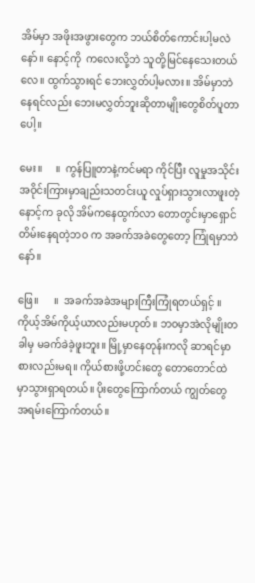အိမ်မှာ အဖိုးအဖွားတွေက ဘယ်စိတ်ကောင်းပါ့မလဲနော်။ နောင့်ကို  ကလေးလို့ဘဲ သူတို့မြင်နေသေးတယ်လေ။ ထွက်သွားရင် ဘေးလွှတ်ပါ့မလား။ အိမ်မှာဘဲနေရင်လည်း ဘေးမလွှတ်ဘူးဆိုတာမျိုးတွေစိတ်ပူတာပေါ့။

မေး။     ။  ကွန်ပြူတာနဲ့ကင်မရာ ကိုင်ပြီး လူမှုအသိုင်းအဝိုင်းကြားမှာချည်းသတင်းယူ လှုပ်ရှားသွားလာဖူးတဲ့နောင့်က ခုလို အိမ်ကနေထွက်လာ တောတွင်းမှာရှောင်တိမ်းနေရတဲ့ဘ၀ က အခက်အခဲတွေတော့ ကြုံရမှာဘဲနော်။

ဖြေ။      ။  အခက်အခဲအများကြီးကြုံရတယ်ရှင့် ။ ကိုယ့်အိမ်ကိုယ့်ယာလည်းမဟုတ်။ ဘ၀မှာအဲလိုမျိုးတခါမှ မခက်ခဲခဲ့ဖူးဘူး။ မြို့မှာနေတုန်းကလို ဆာရင်မှာစားလည်းမရ။ ကိုယ်စားဖို့ဟင်းတွေ တောတောင်ထဲမှာသွားရှာရတယ်။ ပိုးတွေကြောက်တယ် ကျွတ်တွေ အရမ်းကြောက်တယ်။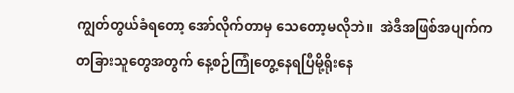ကျွတ်တွယ်ခံရတော့ အော်လိုက်တာမှ သေတော့မလိုဘဲ။  အဲဒီအဖြစ်အပျက်က တခြားသူတွေအတွက် နေ့စဉ်ကြုံတွေ့နေရပြီမို့ရိုးနေ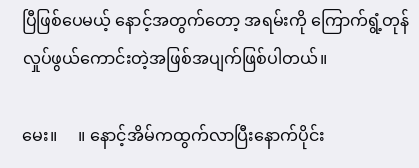ပြီဖြစ်ပေမယ့် နောင့်အတွက်တော့ အရမ်းကို ကြောက်ရွံ့တုန်လှုပ်ဖွယ်ကောင်းတဲ့အဖြစ်အပျက်ဖြစ်ပါတယ်။

မေး။     ။ နောင့်အိမ်ကထွက်လာပြီးနောက်ပိုင်း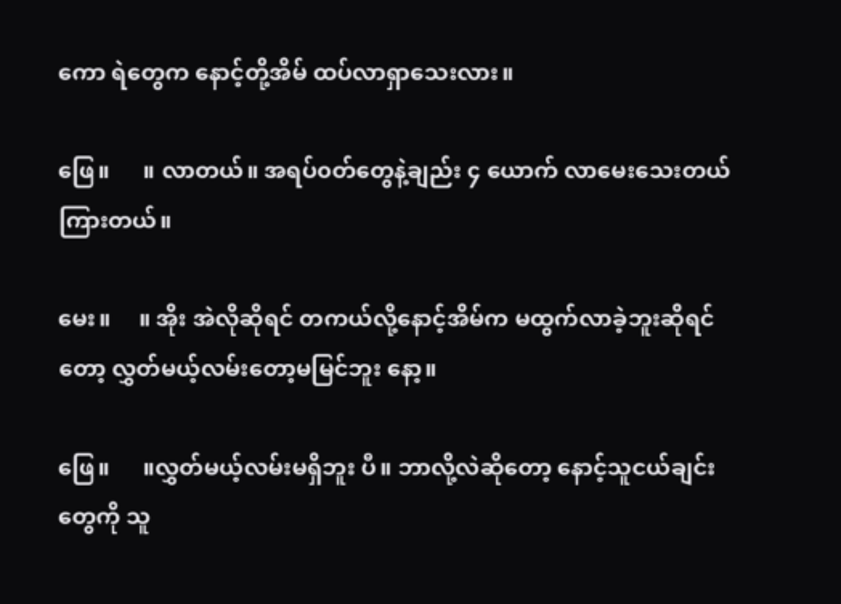ကော ရဲတွေက နောင့်တို့အိမ် ထပ်လာရှာသေးလား။

ဖြေ။      ။ လာတယ်။ အရပ်၀တ်တွေနဲ့ချည်း ၄ ယောက် လာမေးသေးတယ်ကြားတယ်။

မေး။     ။ အိုး အဲလိုဆိုရင် တကယ်လို့နောင့်အိမ်က မထွက်လာခဲ့ဘူးဆိုရင်  တော့ လွှတ်မယ့်လမ်းတော့မမြင်ဘူး နော့။

ဖြေ။      ။လွှတ်မယ့်လမ်းမရှိဘူး ပီ။ ဘာလို့လဲဆိုတော့ နောင့်သူငယ်ချင်းတွေကို သူ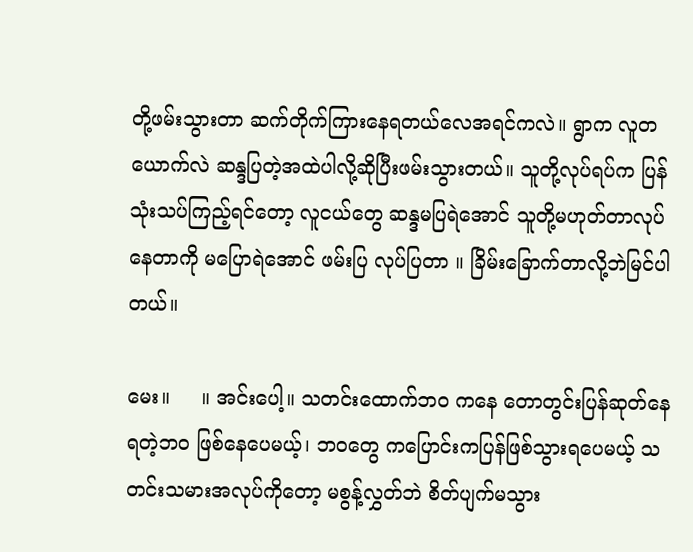တို့ဖမ်းသွားတာ ဆက်တိုက်ကြားနေရတယ်လေအရင်ကလဲ။ ရွာက လူတယောက်လဲ ဆန္ဒပြတဲ့အထဲပါလို့ဆိုပြီးဖမ်းသွားတယ်။ သူတို့လုပ်ရပ်က ပြန်သုံးသပ်ကြည့်ရင်တော့ လူငယ်တွေ ဆန္ဒမပြရဲအောင် သူတို့မဟုတ်တာလုပ်နေတာကို မပြောရဲအောင် ဖမ်းပြ လုပ်ပြတာ ။ ခြိမ်းခြောက်တာလို့ဘဲမြင်ပါတယ်။

မေး။     ။ အင်းပေါ့။ သတင်းထောက်ဘ၀ ကနေ တောတွင်းပြန်ဆုတ်နေရတဲ့ဘ၀ ဖြစ်နေပေမယ့်၊ ဘ၀တွေ ကပြောင်းကပြန်ဖြစ်သွားရပေမယ့် သတင်းသမားအလုပ်ကိုတော့ မစွန့်လွှတ်ဘဲ စိတ်ပျက်မသွား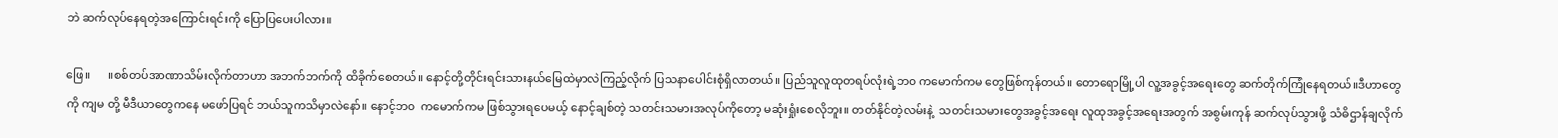ဘဲ ဆက်လုပ်နေရတဲ့အကြောင်းရင်းကို ပြောပြပေးပါလား။

ဖြေ။      ။စစ်တပ်အာဏာသိမ်းလိုက်တာဟာ အဘက်ဘက်ကို ထိခိုက်စေတယ်။ နောင့်တို့တိုင်းရင်းသားနယ်မြေထဲမှာလဲကြည့်လိုက် ပြသနာပေါင်းစုံရှိလာတယ်။ ပြည်သူလူထုတရပ်လုံးရဲ့ဘ၀ ကမောက်ကမ တွေဖြစ်ကုန်တယ်။ တောရောမြို့ပါ လူ့အခွင့်အရေးတွေ ဆက်တိုက်ကြုံနေရတယ်။ဒီဟာတွေကို ကျမ တို့ မီဒီယာတွေကနေ မဖော်ပြရင် ဘယ်သူကသိမှာလဲနော်။ နောင့်ဘ၀  ကမောက်ကမ ဖြစ်သွားရပေမယ့် နောင့်ချစ်တဲ့ သတင်းသမားအလုပ်ကိုတော့ မဆုံးရှုံးစေလိုဘူး။ တတ်နိုင်တဲ့လမ်းနဲ့  သတင်းသမားတွေအခွင့်အရေး လူထုအခွင့်အရေးအတွက် အစွမ်းကုန် ဆက်လုပ်သွားဖို့ သံဓိဌာန်ချလိုက်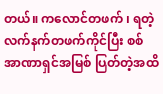တယ်။ ကလောင်တဖက် ၊ ရတဲ့လက်နက်တဖက်ကိုင်ပြီး စစ်အာဏာရှင်အမြစ် ပြတ်တဲ့အထိ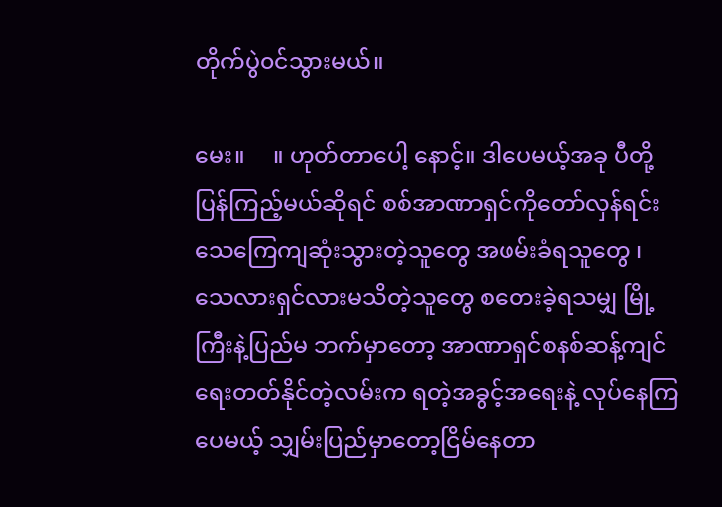တိုက်ပွဲ၀င်သွားမယ်။

မေး။     ။ ဟုတ်တာပေါ့ နောင့်။ ဒါပေမယ့်အခု ပီတို့ပြန်ကြည့်မယ်ဆိုရင် စစ်အာဏာရှင်ကိုတော်လှန်ရင်း သေကြေကျဆုံးသွားတဲ့သူတွေ အဖမ်းခံရသူတွေ ၊ သေလားရှင်လားမသိတဲ့သူတွေ စတေးခဲ့ရသမျှ မြို့ကြီးနဲ့ပြည်မ ဘက်မှာတော့ အာဏာရှင်စနစ်ဆန့်ကျင်ရေးတတ်နိုင်တဲ့လမ်းက ရတဲ့အခွင့်အရေးနဲ့ လုပ်နေကြပေမယ့် သျှမ်းပြည်မှာတော့ငြိမ်နေတာ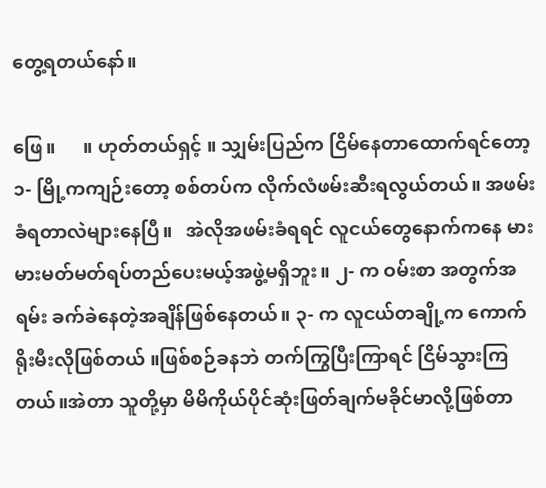တွေ့ရတယ်နော်။

ဖြေ။      ။ ဟုတ်တယ်ရှင့် ။ သျှမ်းပြည်က ငြိမ်နေတာထောက်ရင်တော့ ၁- မြို့ကကျဉ်းတော့ စစ်တပ်က လိုက်လံဖမ်းဆီးရလွယ်တယ်။ အဖမ်းခံရတာလဲများနေပြီ။   အဲလိုအဖမ်းခံရရင် လူငယ်တွေနောက်ကနေ မားမားမတ်မတ်ရပ်တည်ပေးမယ့်အဖွဲ့မရှိဘူး။ ၂- က ဝမ်းစာ အတွက်အရမ်း ခက်ခဲနေတဲ့အချိန်ဖြစ်နေတယ်။ ၃- က လူငယ်တချို့က ကောက်ရိုးမီးလိုဖြစ်တယ် ။ဖြစ်စဉ်ခနဘဲ တက်ကြွပြီးကြာရင် ငြိမ်သွားကြတယ်။အဲတာ သူတို့မှာ မိမိကိုယ်ပိုင်ဆုံးဖြတ်ချက်မခိုင်မာလို့ဖြစ်တာ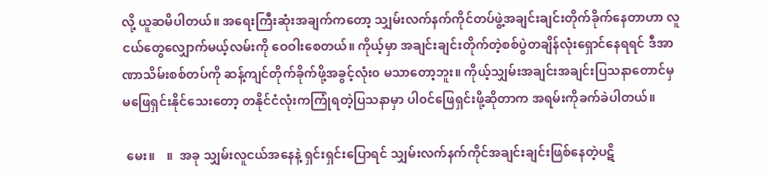လို့ ယူဆမိပါတယ်။ အရေးကြီးဆုံးအချက်ကတော့ သျှမ်းလက်နက်ကိုင်တပ်ဖွဲ့အချင်းချင်းတိုက်ခိုက်နေတာဟာ လူငယ်တွေလျှောက်မယ့်လမ်းကို ဝေဝါးစေတယ်။ ကိုယ့်မှာ အချင်းချင်းတိုက်တဲ့စစ်ပွဲတချိန်လုံးရှောင်နေရရင် ဒီအာဏာသိမ်းစစ်တပ်ကို ဆန့်ကျင်တိုက်ခိုက်ဖို့အခွင့်လုံး၀ မသာတော့ဘူး။ ကိုယ့်သျှမ်းအချင်းအချင်းပြသနာတောင်မှ မဖြေရှင်းနိုင်သေးတော့ တနိုင်ငံလုံးကကြုံရတဲ့ပြသနာမှာ ပါ၀င်ဖြေရှင်းဖို့ဆိုတာက အရမ်းကိုခက်ခဲပါတယ်။

 မေး။    ။  အခု သျှမ်းလူငယ်အနေနဲ့ ရှင်းရှင်းပြောရင် သျှမ်းလက်နက်ကိုင်အချင်းချင်းဖြစ်နေတဲ့ပဋိ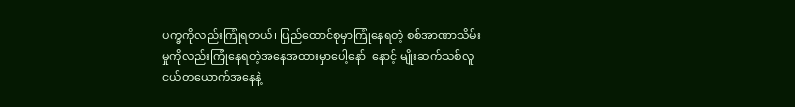ပက္ခကိုလည်းကြုံရတယ်၊ ပြည်ထောင်စုမှာကြုံနေရတဲ့ စစ်အာဏာသိမ်းမှုကိုလည်းကြုံနေရတဲ့အနေအထားမှာပေါ့နော်  နောင့် မျိုးဆက်သစ်လူငယ်တယောက်အနေနဲ့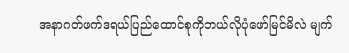အနာဂတ်ဖက်ဒရယ်ပြည်ထောင်စုကိုဘယ်လိုပုံဖော်မြင်မိလဲ မျက်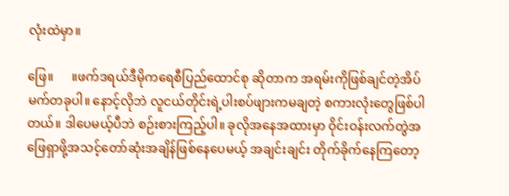လုံးထဲမှာ။

ဖြေ။      ။ဖက်ဒရယ်ဒီမိုကရေစီပြည်ထောင်စု ဆိုတာက အရမ်းကိုဖြစ်ချင်တဲ့အိပ်မက်တခုပါ။ နောင့်လိုဘဲ လူငယ်တိုင်းရဲ့ပါးစပ်ဖျားကမချတဲ့ စကားလုံးတွေဖြစ်ပါတယ်။ ဒါပေမယ့်ပီဘဲ စဉ်းစားကြည့်ပါ။ ခုလိုအနေအထားမှာ ဝိုင်းဝန်းလက်တွဲအဖြေရှာဖို့အသင့်တော်ဆုံးအချိန်ဖြစ်နေပေမယ့် အချင်းချင်း တိုက်ခိုက်နေကြတော့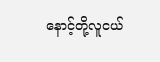နောင့်တို့လူငယ်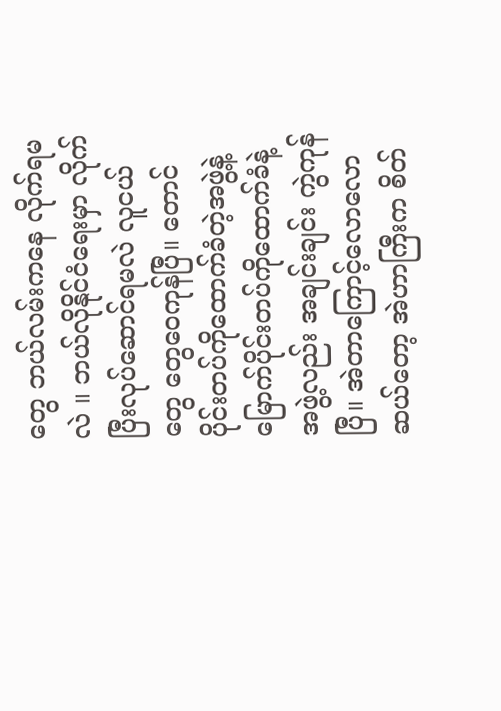တွေ ဘယ်လမ်းကနေ လိုက်ရမလဲ ။ ဘယ်လိုနိုင်ငံရေးမှာ လိုက်ပြီးလုပ်ဆောင်ရမလဲ လူငယ်တွေ တွေဝေကုန်ပြီ။ တောင်ပိုင်းတပ်ကိုထောက်ခံတဲ့အဖွဲ့နဲ့ မြောက်ပိုင်းတပ်ကိုထောက်ခံနဲ့အဖွဲ့လည်း အချင်းချင်း ကွဲကုန်ပြီ။ အဲတာကြောင့်လောလောဆယ်တော့ အဲဟာကြီးက စိတ်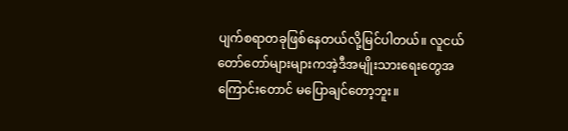ပျက်စရာတခုဖြစ်နေတယ်လို့မြင်ပါတယ်။ လူငယ်တော်တော်များများကအဲ့ဒီအမျိုးသားရေးတွေအကြောင်းတောင် မပြောချင်တော့ဘူး။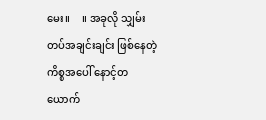မေး။     ။ အခုလို သျှမ်းတပ်အချင်းချင်း ဖြစ်နေတဲ့ကိစ္စအပေါ် နောင့်တယောက်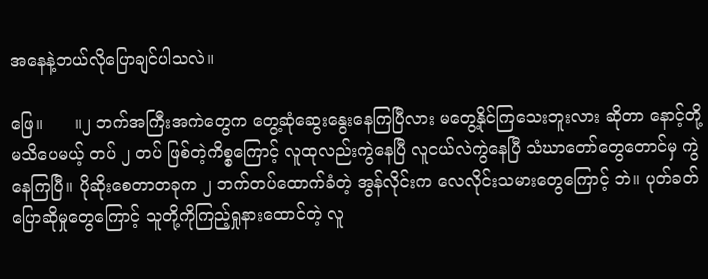အနေနဲ့ဘယ်လိုပြောချင်ပါသလဲ။

ဖြေ။      ။၂ ဘက်အကြီးအကဲတွေက တွေ့ဆုံဆွေးနွေးနေကြပြီလား မတွေ့နိုင်ကြသေးဘူးလား ဆိုတာ နောင့်တို့မသိပေမယ့် တပ် ၂ တပ် ဖြစ်တဲ့ကိစ္စကြောင့် လူထုလည်းကွဲနေပြီ လူငယ်လဲကွဲနေပြီ သံဃာတော်တွေတောင်မှ ကွဲနေကြပြီ။ ပိုဆိုးစေတာတခုက ၂ ဘက်တပ်ထောက်ခံတဲ့ အွန်လိုင်းက လေလိုင်းသမားတွေကြောင့် ဘဲ။ ပုတ်ခတ်ပြောဆိုမှုတွေကြောင့် သူတို့ကိုကြည့်ရှုနားထောင်တဲ့ လူ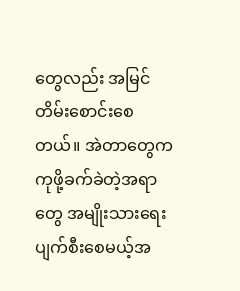တွေလည်း အမြင်တိမ်းစောင်းစေတယ်။ အဲတာတွေက ကုဖို့ခက်ခဲတဲ့အရာတွေ အမျိုးသားရေးပျက်စီးစေမယ့်အ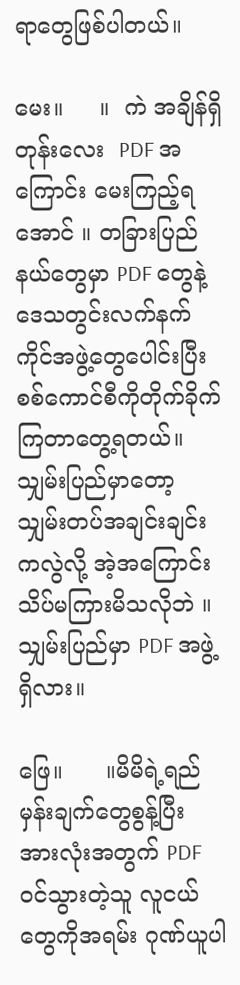ရာတွေဖြစ်ပါတယ်။

မေး။     ။  ကဲ အချိန်ရှိတုန်းလေး  PDF အကြောင်း မေးကြည့်ရအောင် ။ တခြားပြည်နယ်တွေမှာ PDF တွေနဲ့ ဒေသတွင်းလက်နက်ကိုင်အဖွဲ့တွေပေါင်းပြီး စစ်ကောင်စီကိုတိုက်ခိုက်ကြတာတွေ့ရတယ်။ သျှမ်းပြည်မှာတော့ သျှမ်းတပ်အချင်းချင်းကလွဲလို့ အဲ့အကြောင်းသိပ်မကြားမိသလိုဘဲ ။ သျှမ်းပြည်မှာ PDF အဖွဲ့ရှိလား။

ဖြေ။      ။မိမိရဲ့ရည်မှန်းချက်တွေစွန့်ပြီး အားလုံးအတွက် PDF ၀င်သွားတဲ့သူ လူငယ်တွေကိုအရမ်း ဂုဏ်ယူပါ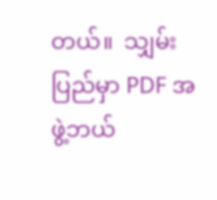တယ်။  သျှမ်းပြည်မှာ PDF အဖွဲ့ဘယ်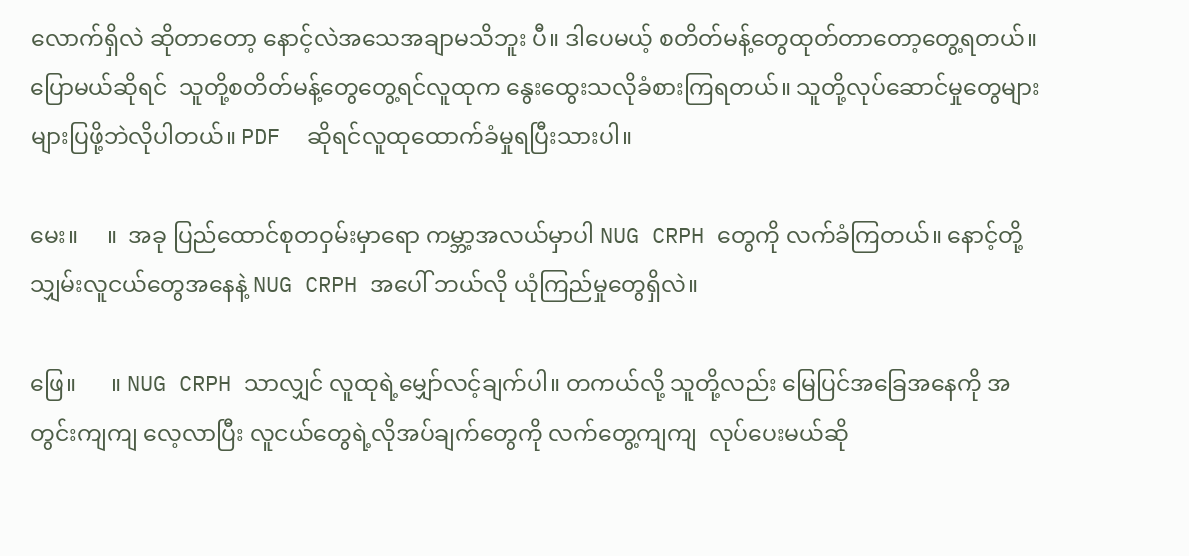လောက်ရှိလဲ ဆိုတာတော့ နောင့်လဲအသေအချာမသိဘူး ပီ။ ဒါပေမယ့် စတိတ်မန့်တွေထုတ်တာတော့တွေ့ရတယ်။ပြောမယ်ဆိုရင်  သူတို့စတိတ်မန့်တွေတွေ့ရင်လူထုက နွေးထွေးသလိုခံစားကြရတယ်။ သူတို့လုပ်ဆောင်မှုတွေများများပြဖို့ဘဲလိုပါတယ်။ PDF  ဆိုရင်လူထုထောက်ခံမှုရပြီးသားပါ။

မေး။     ။  အခု ပြည်ထောင်စုတဝှမ်းမှာရော ကမ္ဘာ့အလယ်မှာပါ NUG CRPH တွေကို လက်ခံကြတယ်။ နောင့်တို့သျှမ်းလူငယ်တွေအနေနဲ့ NUG CRPH အပေါ် ဘယ်လို ယုံကြည်မှုတွေရှိလဲ။

ဖြေ။      ။ NUG CRPH သာလျှင် လူထုရဲ့မျှော်လင့်ချက်ပါ။ တကယ်လို့ သူတို့လည်း မြေပြင်အခြေအနေကို အတွင်းကျကျ လေ့လာပြီး လူငယ်တွေရဲ့လိုအပ်ချက်တွေကို လက်တွေ့ကျကျ  လုပ်ပေးမယ်ဆို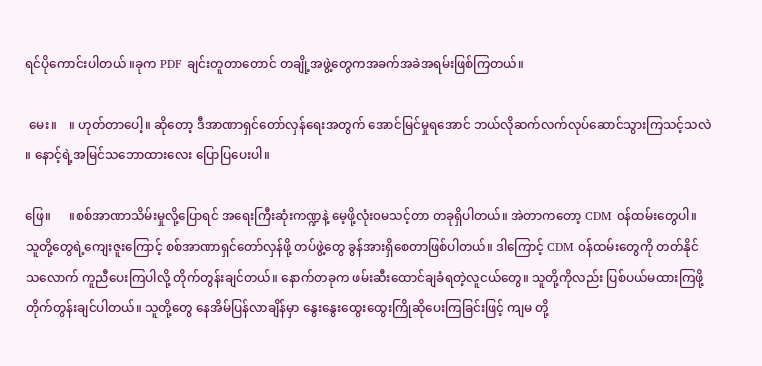ရင်ပိုကောင်းပါတယ် ။ခုက PDF ချင်းတူတာတောင် တချို့အဖွဲ့တွေကအခက်အခဲအရမ်းဖြစ်ကြတယ်။

 မေး။    ။ ဟုတ်တာပေါ့။ ဆိုတော့ ဒီအာဏာရှင်တော်လှန်ရေးအတွက် အောင်မြင်မှုရအောင် ဘယ်လိုဆက်လက်လုပ်ဆောင်သွားကြသင့်သလဲ ။ နောင့်ရဲ့အမြင်သဘောထားလေး ပြောပြပေးပါ။

ဖြေ။      ။စစ်အာဏာသိမ်းမှုလို့ပြောရင် အရေးကြီးဆုံးကဏ္ဍနဲ့ မေ့ဖို့လုံး၀မသင့်တာ တခုရှိပါတယ်။ အဲတာကတော့ CDM ၀န်ထမ်းတွေပါ။ သူတို့တွေရဲ့ကျေးဇူးကြောင့် စစ်အာဏာရှင်တော်လှန်ဖို့ တပ်ဖွဲ့တွေ ခွန်အားရှိစေတာဖြစ်ပါတယ်။ ဒါကြောင့် CDM ၀န်ထမ်းတွေကို တတ်နိုင်သလောက် ကူညီပေးကြပါလို့ တိုက်တွန်းချင်တယ်။ နောက်တခုက ဖမ်းဆီးထောင်ချခံရတဲ့လူငယ်တွေ။ သူတို့ကိုလည်း ပြစ်ပယ်မထားကြဖို့ တိုက်တွန်းချင်ပါတယ်။ သူတို့တွေ နေအိမ်ပြန်လာချိန်မှာ နွေးနွေးထွေးထွေးကြိုဆိုပေးကြခြင်းဖြင့် ကျမ တို့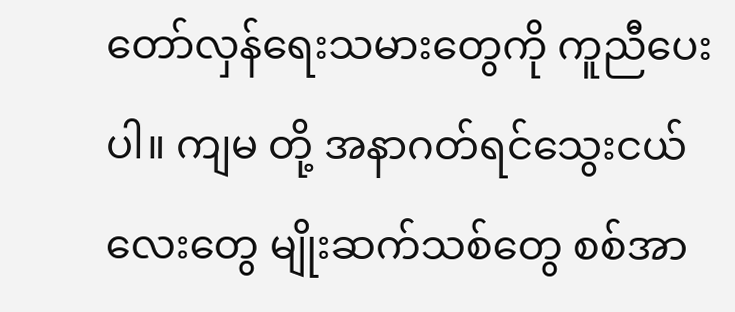တော်လှန်ရေးသမားတွေကို ကူညီပေးပါ။ ကျမ တို့ အနာဂတ်ရင်သွေးငယ်လေးတွေ မျိုးဆက်သစ်တွေ စစ်အာ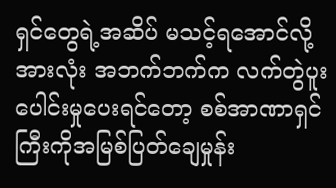ရှင်တွေရဲ့အဆိပ် မသင့်ရအောင်လို့ အားလုံး အဘက်ဘက်က လက်တွဲပူးပေါင်းမှုပေးရင်တော့ စစ်အာဏာရှင်ကြီးကိုအမြစ်ပြတ်ချေမှုန်း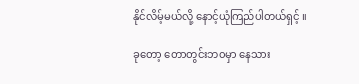နိုင်လိမ့်မယ်လို့ နောင့်ယုံကြည်ပါတယ်ရှင့် ။

ခုတော့ တောတွင်းဘ၀မှာ နေသား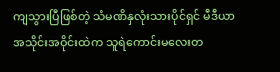ကျသွားပြီဖြစ်တဲ့ သံမဏိနှလုံးသားပိုင်ရှင် မီဒီယာအသိုင်းအဝိုင်းထဲက သူရဲကောင်းမလေးတ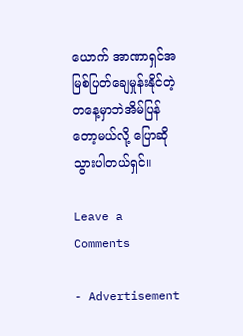ယောက် အာဏာရှင်အမြစ်ပြတ်ချေမှုန်းနိုင်တဲ့တနေ့မှာဘဲအိမ်ပြန်တော့မယ်လို့ ပြောဆိုသွားပါတယ်ရှင်။

Leave a Comments

- Advertisement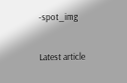-spot_img

Latest article